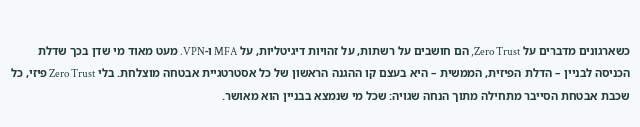כשארגונים מדברים על Zero Trust, הם חושבים על רשתות, על זהויות דיגיטליות, על MFA ו-VPN. מעט מאוד מי שדן בכך שדלת הכניסה לבניין – הדלת הפיזית, הממשית – היא בעצם קו ההגנה הראשון של כל אסטרטגיית אבטחה מוצלחת. בלי Zero Trust פיזי, כל שכבת אבטחת הסייבר מתחילה מתוך הנחה שגויה: שכל מי שנמצא בבניין הוא מאושר.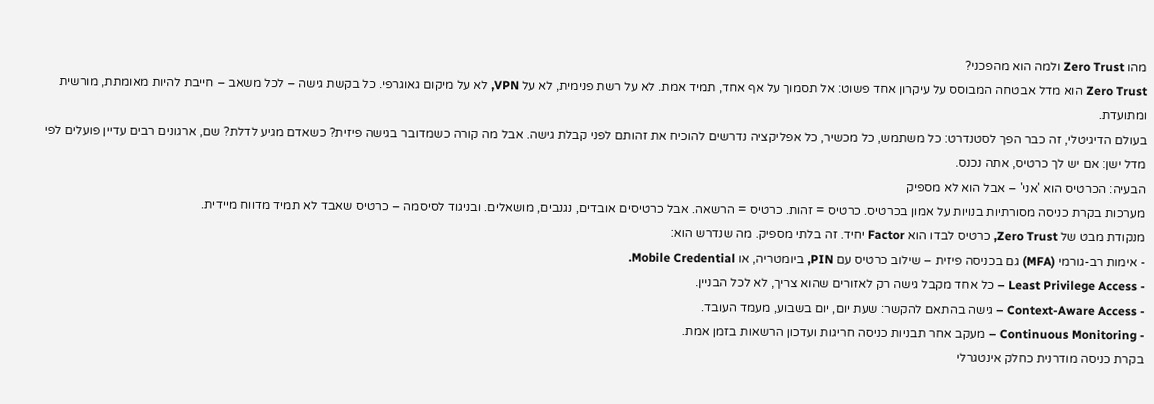מהו Zero Trust ולמה הוא מהפכני?
Zero Trust הוא מדל אבטחה המבוסס על עיקרון אחד פשוט: אל תסמוך על אף אחד, תמיד אמת. לא על רשת פנימית, לא על VPN, לא על מיקום גאוגרפי. כל בקשת גישה – לכל משאב – חייבת להיות מאומתת, מורשית ומתועדת.
בעולם הדיגיטלי, זה כבר הפך לסטנדרט: כל משתמש, כל מכשיר, כל אפליקציה נדרשים להוכיח את זהותם לפני קבלת גישה. אבל מה קורה כשמדובר בגישה פיזית? כשאדם מגיע לדלת? שם, ארגונים רבים עדיין פועלים לפי מדל ישן: אם יש לך כרטיס, אתה נכנס.
הבעיה: הכרטיס הוא 'אני' – אבל הוא לא מספיק
מערכות בקרת כניסה מסורתיות בנויות על אמון בכרטיס. כרטיס = זהות. כרטיס = הרשאה. אבל כרטיסים אובדים, נגנבים, מושאלים. ובניגוד לסיסמה – כרטיס שאבד לא תמיד מדווח מיידית.
מנקודת מבט של Zero Trust, כרטיס לבדו הוא Factor יחיד. זה בלתי מספיק. מה שנדרש הוא:
- אימות רב-גורמי (MFA) גם בכניסה פיזית – שילוב כרטיס עם PIN, ביומטריה, או Mobile Credential.
- Least Privilege Access – כל אחד מקבל גישה רק לאזורים שהוא צריך, לא לכל הבניין.
- Context-Aware Access – גישה בהתאם להקשר: שעת יום, יום בשבוע, מעמד העובד.
- Continuous Monitoring – מעקב אחר תבניות כניסה חריגות ועדכון הרשאות בזמן אמת.
בקרת כניסה מודרנית כחלק אינטגרלי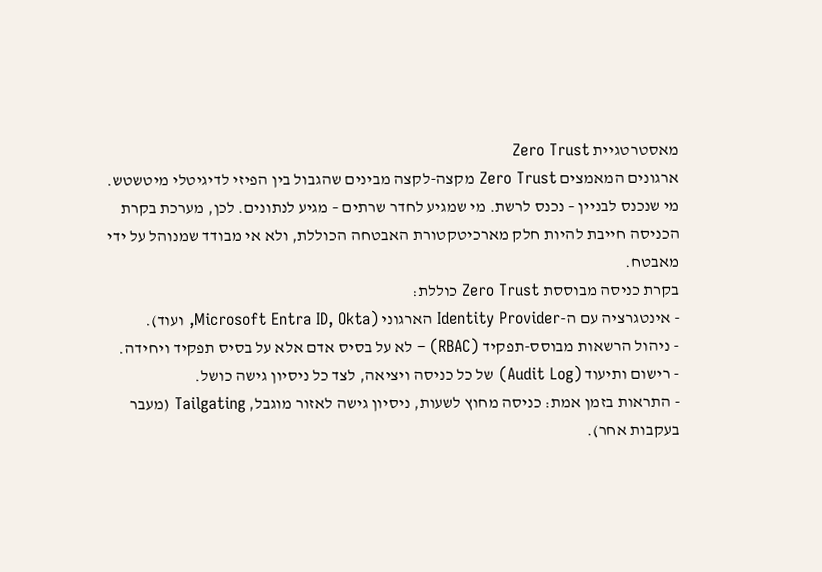מאסטרטגיית Zero Trust
ארגונים המאמצים Zero Trust מקצה-לקצה מבינים שהגבול בין הפיזי לדיגיטלי מיטשטש. מי שנכנס לבניין – נכנס לרשת. מי שמגיע לחדר שרתים – מגיע לנתונים. לכן, מערכת בקרת הכניסה חייבת להיות חלק מארכיטקטורת האבטחה הכוללת, ולא אי מבודד שמנוהל על ידי מאבטח.
בקרת כניסה מבוססת Zero Trust כוללת:
- אינטגרציה עם ה-Identity Provider הארגוני (Microsoft Entra ID, Okta, ועוד).
- ניהול הרשאות מבוסס-תפקיד (RBAC) – לא על בסיס אדם אלא על בסיס תפקיד ויחידה.
- רישום ותיעוד (Audit Log) של כל כניסה ויציאה, לצד כל ניסיון גישה כושל.
- התראות בזמן אמת: כניסה מחוץ לשעות, ניסיון גישה לאזור מוגבל, Tailgating (מעבר בעקבות אחר).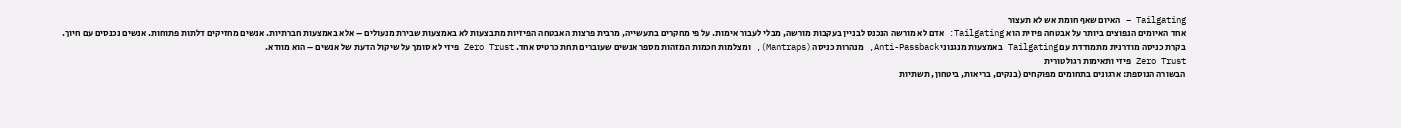Tailgating – האיום שאף חומת אש לא תעצור
אחד האיומים הנפוצים ביותר על אבטחה פיזית הוא Tailgating: אדם לא מורשה הנכנס לבניין בעקבות מורשה, מבלי לעבור אימות. על פי מחקרים בתעשייה, מרבית פרצות האבטחה הפיזיות מתבצעות לא באמצעות שבירת מנעולים – אלא באמצעות חברתיות. אנשים מחזיקים דלתות פתוחות. אנשים נכנסים עם חיוך.
בקרת כניסה מודרנית מתמודדת עם Tailgating באמצעות מנגנוני Anti-Passback, מנהרות כניסה (Mantraps), ומצלמות חכמות המזהות מספר אנשים שעוברים תחת כרטיס אחד. Zero Trust פיזי לא סומך על שיקול הדעת של אנשים – הוא מוודא.
Zero Trust פיזי ותאימות רגולטורית
הבשורה הנוספת: ארגונים בתחומים מפוקחים (בנקים, בריאות, ביטחון, תשתיות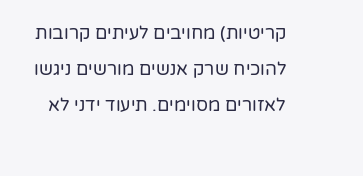קריטיות) מחויבים לעיתים קרובות להוכיח שרק אנשים מורשים ניגשו לאזורים מסוימים. תיעוד ידני לא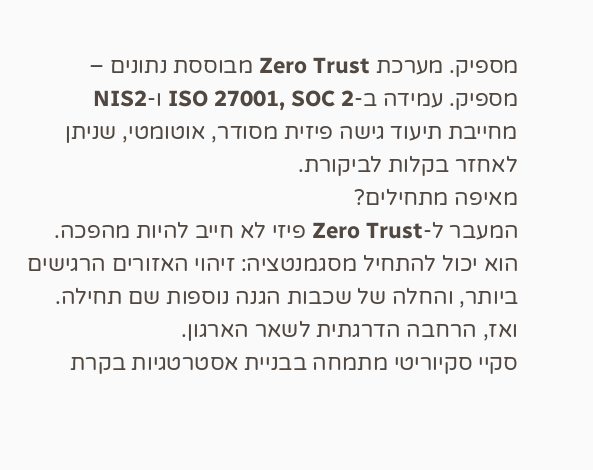מספיק. מערכת Zero Trust מבוססת נתונים – מספיק. עמידה ב-ISO 27001, SOC 2 ו-NIS2 מחייבת תיעוד גישה פיזית מסודר, אוטומטי, שניתן לאחזר בקלות לביקורת.
מאיפה מתחילים?
המעבר ל-Zero Trust פיזי לא חייב להיות מהפכה. הוא יכול להתחיל מסגמנטציה: זיהוי האזורים הרגישים ביותר, והחלה של שכבות הגנה נוספות שם תחילה. ואז, הרחבה הדרגתית לשאר הארגון.
סקיי סקיוריטי מתמחה בבניית אסטרטגיות בקרת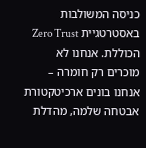כניסה המשולבות באסטרטגיית Zero Trust הכוללת. אנחנו לא מוכרים רק חומרה – אנחנו בונים ארכיטקטורת אבטחה שלמה, מהדלת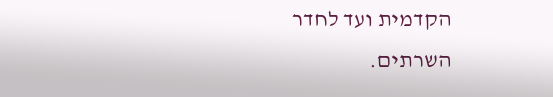הקדמית ועד לחדר השרתים.